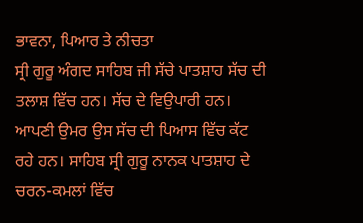ਭਾਵਨਾ, ਪਿਆਰ ਤੇ ਨੀਚਤਾ
ਸ੍ਰੀ ਗੁਰੂ ਅੰਗਦ ਸਾਹਿਬ ਜੀ ਸੱਚੇ ਪਾਤਸ਼ਾਹ ਸੱਚ ਦੀ ਤਲਾਸ਼ ਵਿੱਚ ਹਨ। ਸੱਚ ਦੇ ਵਿਉਪਾਰੀ ਹਨ। ਆਪਣੀ ਉਮਰ ਉਸ ਸੱਚ ਦੀ ਪਿਆਸ ਵਿੱਚ ਕੱਟ ਰਹੇ ਹਨ। ਸਾਹਿਬ ਸ੍ਰੀ ਗੁਰੂ ਨਾਨਕ ਪਾਤਸ਼ਾਹ ਦੇ ਚਰਨ-ਕਮਲਾਂ ਵਿੱਚ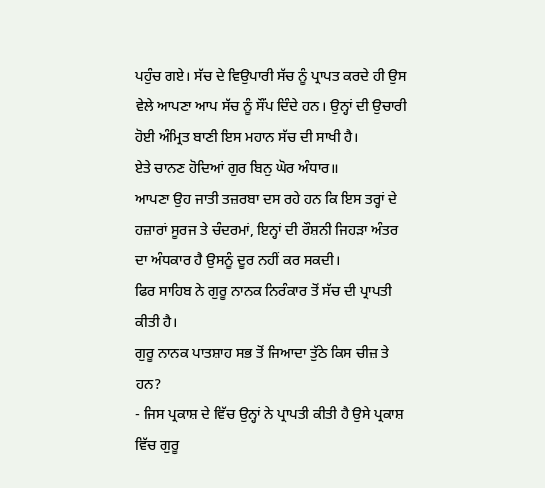ਪਹੁੰਚ ਗਏ। ਸੱਚ ਦੇ ਵਿਉਪਾਰੀ ਸੱਚ ਨੂੰ ਪ੍ਰਾਪਤ ਕਰਦੇ ਹੀ ਉਸ ਵੇਲੇ ਆਪਣਾ ਆਪ ਸੱਚ ਨੂੰ ਸੌਂਪ ਦਿੰਦੇ ਹਨ। ਉਨ੍ਹਾਂ ਦੀ ਉਚਾਰੀ ਹੋਈ ਅੰਮ੍ਰਿਤ ਬਾਣੀ ਇਸ ਮਹਾਨ ਸੱਚ ਦੀ ਸਾਖੀ ਹੈ।
ਏਤੇ ਚਾਨਣ ਹੋਦਿਆਂ ਗੁਰ ਬਿਨੁ ਘੋਰ ਅੰਧਾਰ॥
ਆਪਣਾ ਉਹ ਜਾਤੀ ਤਜ਼ਰਬਾ ਦਸ ਰਹੇ ਹਨ ਕਿ ਇਸ ਤਰ੍ਹਾਂ ਦੇ ਹਜ਼ਾਰਾਂ ਸੂਰਜ ਤੇ ਚੰਦਰਮਾਂ, ਇਨ੍ਹਾਂ ਦੀ ਰੌਸ਼ਨੀ ਜਿਹੜਾ ਅੰਤਰ ਦਾ ਅੰਧਕਾਰ ਹੈ ਉਸਨੂੰ ਦੂਰ ਨਹੀਂ ਕਰ ਸਕਦੀ।
ਫਿਰ ਸਾਹਿਬ ਨੇ ਗੁਰੂ ਨਾਨਕ ਨਿਰੰਕਾਰ ਤੋਂ ਸੱਚ ਦੀ ਪ੍ਰਾਪਤੀ ਕੀਤੀ ਹੈ।
ਗੁਰੂ ਨਾਨਕ ਪਾਤਸ਼ਾਹ ਸਭ ਤੋਂ ਜਿਆਦਾ ਤੁੱਠੇ ਕਿਸ ਚੀਜ਼ ਤੇ ਹਨ?
- ਜਿਸ ਪ੍ਰਕਾਸ਼ ਦੇ ਵਿੱਚ ਉਨ੍ਹਾਂ ਨੇ ਪ੍ਰਾਪਤੀ ਕੀਤੀ ਹੈ ਉਸੇ ਪ੍ਰਕਾਸ਼ ਵਿੱਚ ਗੁਰੂ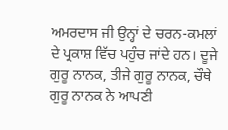ਅਮਰਦਾਸ ਜੀ ਉਨ੍ਹਾਂ ਦੇ ਚਰਨ-ਕਮਲਾਂ ਦੇ ਪ੍ਰਕਾਸ਼ ਵਿੱਚ ਪਹੁੰਚ ਜਾਂਦੇ ਹਨ। ਦੂਜੇ ਗੁਰੂ ਨਾਨਕ, ਤੀਜੇ ਗੁਰੂ ਨਾਨਕ, ਚੌਥੇ ਗੁਰੂ ਨਾਨਕ ਨੇ ਆਪਣੀ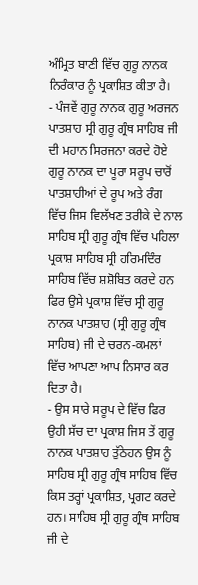ਅੰਮ੍ਰਿਤ ਬਾਣੀ ਵਿੱਚ ਗੁਰੂ ਨਾਨਕ ਨਿਰੰਕਾਰ ਨੂੰ ਪ੍ਰਕਾਸ਼ਿਤ ਕੀਤਾ ਹੈ।
- ਪੰਜਵੇਂ ਗੁਰੂ ਨਾਨਕ ਗੁਰੂ ਅਰਜਨ ਪਾਤਸ਼ਾਹ ਸ੍ਰੀ ਗੁਰੂ ਗ੍ਰੰਥ ਸਾਹਿਬ ਜੀ ਦੀ ਮਹਾਨ ਸਿਰਜਨਾ ਕਰਦੇ ਹੋਏ ਗੁਰੂ ਨਾਨਕ ਦਾ ਪੂਰਾ ਸਰੂਪ ਚਾਰੋਂ ਪਾਤਸ਼ਾਹੀਆਂ ਦੇ ਰੂਪ ਅਤੇ ਰੰਗ ਵਿੱਚ ਜਿਸ ਵਿਲੱਖਣ ਤਰੀਕੇ ਦੇ ਨਾਲ ਸਾਹਿਬ ਸ੍ਰੀ ਗੁਰੂ ਗ੍ਰੰਥ ਵਿੱਚ ਪਹਿਲਾ ਪ੍ਰਕਾਸ਼ ਸਾਹਿਬ ਸ੍ਰੀ ਹਰਿਮਦਿੰਰ ਸਾਹਿਬ ਵਿੱਚ ਸ਼ਸ਼ੋਬਿਤ ਕਰਦੇ ਹਨ ਫਿਰ ਉਸੇ ਪ੍ਰਕਾਸ਼ ਵਿੱਚ ਸ੍ਰੀ ਗੁਰੂ ਨਾਨਕ ਪਾਤਸ਼ਾਹ (ਸ੍ਰੀ ਗੁਰੂ ਗ੍ਰੰਥ ਸਾਹਿਬ) ਜੀ ਦੇ ਚਰਨ-ਕਮਲਾਂ ਵਿੱਚ ਆਪਣਾ ਆਪ ਨਿਸਾਰ ਕਰ ਦਿਤਾ ਹੈ।
- ਉਸ ਸਾਰੇ ਸਰੂਪ ਦੇ ਵਿੱਚ ਫਿਰ ਉਹੀ ਸੱਚ ਦਾ ਪ੍ਰਕਾਸ਼ ਜਿਸ ਤੇਂ ਗੁਰੂ ਨਾਨਕ ਪਾਤਸ਼ਾਹ ਤੁੱਠੇਹਨ ਉਸ ਨੂੰ ਸਾਹਿਬ ਸ੍ਰੀ ਗੁਰੂ ਗ੍ਰੰਥ ਸਾਹਿਬ ਵਿੱਚ ਕਿਸ ਤਰ੍ਹਾਂ ਪ੍ਰਕਾਸ਼ਿਤ, ਪ੍ਰਗਟ ਕਰਦੇ ਹਨ। ਸਾਹਿਬ ਸ੍ਰੀ ਗੁਰੂ ਗ੍ਰੰਥ ਸਾਹਿਬ ਜੀ ਦੇ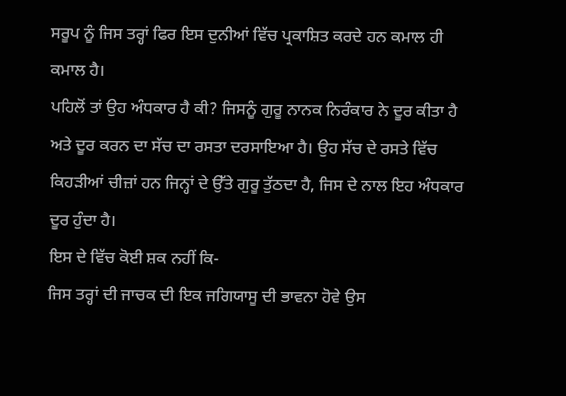ਸਰੂਪ ਨੂੰ ਜਿਸ ਤਰ੍ਹਾਂ ਫਿਰ ਇਸ ਦੁਨੀਆਂ ਵਿੱਚ ਪ੍ਰਕਾਸ਼ਿਤ ਕਰਦੇ ਹਨ ਕਮਾਲ ਹੀ ਕਮਾਲ ਹੈ।
ਪਹਿਲੋਂ ਤਾਂ ਉਹ ਅੰਧਕਾਰ ਹੈ ਕੀ? ਜਿਸਨੂੰ ਗੁਰੂ ਨਾਨਕ ਨਿਰੰਕਾਰ ਨੇ ਦੂਰ ਕੀਤਾ ਹੈ ਅਤੇ ਦੂਰ ਕਰਨ ਦਾ ਸੱਚ ਦਾ ਰਸਤਾ ਦਰਸਾਇਆ ਹੈ। ਉਹ ਸੱਚ ਦੇ ਰਸਤੇ ਵਿੱਚ ਕਿਹੜੀਆਂ ਚੀਜ਼ਾਂ ਹਨ ਜਿਨ੍ਹਾਂ ਦੇ ਉੱਤੇ ਗੁਰੂ ਤੁੱਠਦਾ ਹੈ, ਜਿਸ ਦੇ ਨਾਲ ਇਹ ਅੰਧਕਾਰ ਦੂਰ ਹੁੰਦਾ ਹੈ।
ਇਸ ਦੇ ਵਿੱਚ ਕੋਈ ਸ਼ਕ ਨਹੀਂ ਕਿ-
ਜਿਸ ਤਰ੍ਹਾਂ ਦੀ ਜਾਚਕ ਦੀ ਇਕ ਜਗਿਯਾਸੂ ਦੀ ਭਾਵਨਾ ਹੋਵੇ ਉਸ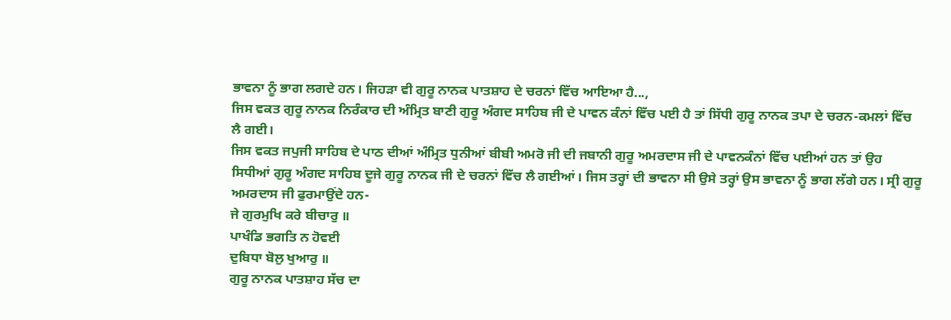ਭਾਵਨਾ ਨੂੰ ਭਾਗ ਲਗਦੇ ਹਨ। ਜਿਹੜਾ ਵੀ ਗੁਰੂ ਨਾਨਕ ਪਾਤਸ਼ਾਹ ਦੇ ਚਰਨਾਂ ਵਿੱਚ ਆਇਆ ਹੈ...,
ਜਿਸ ਵਕਤ ਗੁਰੂ ਨਾਨਕ ਨਿਰੰਕਾਰ ਦੀ ਅੰਮ੍ਰਿਤ ਬਾਣੀ ਗੁਰੂ ਅੰਗਦ ਸਾਹਿਬ ਜੀ ਦੇ ਪਾਵਨ ਕੰਨਾਂ ਵਿੱਚ ਪਈ ਹੈ ਤਾਂ ਸਿੱਧੀ ਗੁਰੂ ਨਾਨਕ ਤਪਾ ਦੇ ਚਰਨ-ਕਮਲਾਂ ਵਿੱਚ ਲੈ ਗਈ।
ਜਿਸ ਵਕਤ ਜਪੁਜੀ ਸਾਹਿਬ ਦੇ ਪਾਠ ਦੀਆਂ ਅੰਮ੍ਰਿਤ ਧੁਨੀਆਂ ਬੀਬੀ ਅਮਰੋ ਜੀ ਦੀ ਜਬਾਨੀ ਗੁਰੂ ਅਮਰਦਾਸ ਜੀ ਦੇ ਪਾਵਨਕੰਨਾਂ ਵਿੱਚ ਪਈਆਂ ਹਨ ਤਾਂ ਉਹ ਸਿਧੀਆਂ ਗੁਰੂ ਅੰਗਦ ਸਾਹਿਬ ਦੂਜੇ ਗੁਰੂ ਨਾਨਕ ਜੀ ਦੇ ਚਰਨਾਂ ਵਿੱਚ ਲੈ ਗਈਆਂ। ਜਿਸ ਤਰ੍ਹਾਂ ਦੀ ਭਾਵਨਾ ਸੀ ਉਸੇ ਤਰ੍ਹਾਂ ਉਸ ਭਾਵਨਾ ਨੂੰ ਭਾਗ ਲੱਗੇ ਹਨ। ਸ੍ਰੀ ਗੁਰੂ ਅਮਰਦਾਸ ਜੀ ਫੁਰਮਾਉਂਦੇ ਹਨ-
ਜੇ ਗੁਰਮੁਖਿ ਕਰੇ ਬੀਚਾਰੁ ॥
ਪਾਖੰਡਿ ਭਗਤਿ ਨ ਹੋਵਈ
ਦੁਬਿਧਾ ਬੋਲੁ ਖੁਆਰੁ ॥
ਗੁਰੂ ਨਾਨਕ ਪਾਤਸ਼ਾਹ ਸੱਚ ਦਾ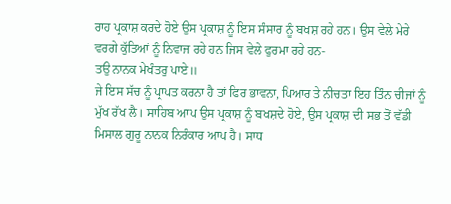ਰਾਹ ਪ੍ਰਕਾਸ਼ ਕਰਦੇ ਹੋਏ ਉਸ ਪ੍ਰਕਾਸ਼ ਨੂੰ ਇਸ ਸੰਸਾਰ ਨੂੰ ਬਖਸ਼ ਰਹੇ ਹਨ। ਉਸ ਵੇਲੇ ਮੇਰੇ ਵਰਗੇ ਕੁੱਤਿਆਂ ਨੂੰ ਨਿਵਾਜ ਰਹੇ ਹਨ ਜਿਸ ਵੇਲੇ ਫੁਰਮਾ ਰਹੇ ਹਨ-
ਤਉ ਨਾਨਕ ਮੇਖੰਤਰੁ ਪਾਏ॥
ਜੇ ਇਸ ਸੱਚ ਨੂੰ ਪ੍ਰਾਪਤ ਕਰਨਾ ਹੈ ਤਾਂ ਫਿਰ ਭਾਵਨਾ, ਪਿਆਰ ਤੇ ਨੀਚਤਾ ਇਹ ਤਿੰਨ ਚੀਜਾਂ ਨੂੰ ਮੁੱਖ ਰੱਖ ਲੈ। ਸਾਹਿਬ ਆਪ ਉਸ ਪ੍ਰਕਾਸ਼ ਨੂੰ ਬਖਸ਼ਦੇ ਹੋਏ, ਉਸ ਪ੍ਰਕਾਸ਼ ਦੀ ਸਭ ਤੋਂ ਵੱਡੀ ਮਿਸਾਲ ਗੁਰੂ ਨਾਨਕ ਨਿਰੰਕਾਰ ਆਪ ਹੈ। ਸਾਧ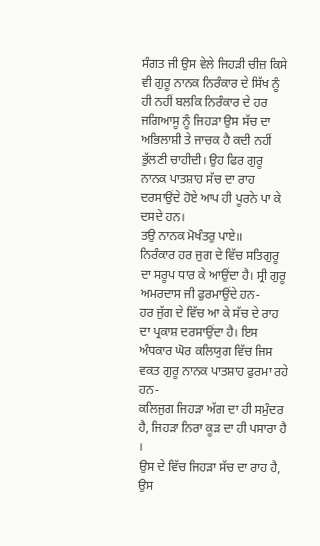ਸੰਗਤ ਜੀ ਉਸ ਵੇਲੇ ਜਿਹੜੀ ਚੀਜ਼ ਕਿਸੇ ਵੀ ਗੁਰੂ ਨਾਨਕ ਨਿਰੰਕਾਰ ਦੇ ਸਿੱਖ ਨੂੰ ਹੀ ਨਹੀਂ ਬਲਕਿ ਨਿਰੰਕਾਰ ਦੇ ਹਰ ਜਗਿਆਸੂ ਨੂੰ ਜਿਹੜਾ ਉਸ ਸੱਚ ਦਾ ਅਭਿਲਾਸ਼ੀ ਤੇ ਜਾਚਕ ਹੈ ਕਦੀ ਨਹੀਂ ਭੁੱਲਣੀ ਚਾਹੀਦੀ। ਉਹ ਫਿਰ ਗੁਰੂ ਨਾਨਕ ਪਾਤਸ਼ਾਹ ਸੱਚ ਦਾ ਰਾਹ ਦਰਸਾਉਂਦੇ ਹੋਏ ਆਪ ਹੀ ਪੂਰਨੇ ਪਾ ਕੇ ਦਸਦੇ ਹਨ।
ਤਉ ਨਾਨਕ ਮੋਖੰਤਰੁ ਪਾਏ॥
ਨਿਰੰਕਾਰ ਹਰ ਜੁਗ ਦੇ ਵਿੱਚ ਸਤਿਗੁਰੂ ਦਾ ਸਰੂਪ ਧਾਰ ਕੇ ਆਉਂਦਾ ਹੈ। ਸ੍ਰੀ ਗੁਰੂ ਅਮਰਦਾਸ ਜੀ ਫੁਰਮਾਉਂਦੇ ਹਨ-
ਹਰ ਜੁੱਗ ਦੇ ਵਿੱਚ ਆ ਕੇ ਸੱਚ ਦੇ ਰਾਹ ਦਾ ਪ੍ਰਕਾਸ਼ ਦਰਸਾਉਂਦਾ ਹੈ। ਇਸ ਅੰਧਕਾਰ ਘੋਰ ਕਲਿਯੁਗ ਵਿੱਚ ਜਿਸ ਵਕਤ ਗੁਰੂ ਨਾਨਕ ਪਾਤਸ਼ਾਹ ਫੁਰਮਾ ਰਹੇ ਹਨ-
ਕਲਿਜੁਗ ਜਿਹੜਾ ਅੱਗ ਦਾ ਹੀ ਸਮੁੰਦਰ ਹੈ, ਜਿਹੜਾ ਨਿਰਾ ਕੂੜ ਦਾ ਹੀ ਪਸਾਰਾ ਹੈ ।
ਉਸ ਦੇ ਵਿੱਚ ਜਿਹੜਾ ਸੱਚ ਦਾ ਰਾਹ ਹੈ, ਉਸ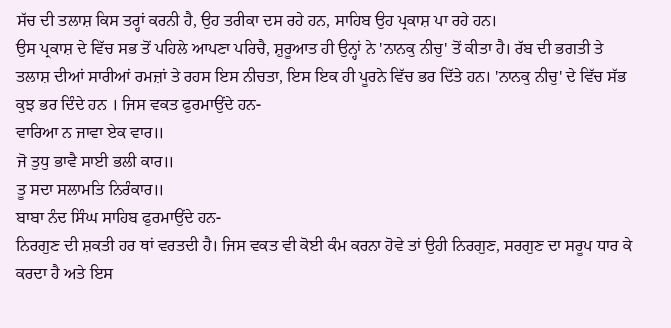ਸੱਚ ਦੀ ਤਲਾਸ਼ ਕਿਸ ਤਰ੍ਹਾਂ ਕਰਨੀ ਹੈ, ਉਹ ਤਰੀਕਾ ਦਸ ਰਹੇ ਹਨ, ਸਾਹਿਬ ਉਹ ਪ੍ਰਕਾਸ਼ ਪਾ ਰਹੇ ਹਨ।
ਉਸ ਪ੍ਰਕਾਸ਼ ਦੇ ਵਿੱਚ ਸਭ ਤੋਂ ਪਹਿਲੇ ਆਪਣਾ ਪਰਿਚੈ, ਸ਼ੁਰੂਆਤ ਹੀ ਉਨ੍ਹਾਂ ਨੇ 'ਨਾਨਕੁ ਨੀਚੁ' ਤੋਂ ਕੀਤਾ ਹੈ। ਰੱਬ ਦੀ ਭਗਤੀ ਤੇ ਤਲਾਸ਼ ਦੀਆਂ ਸਾਰੀਆਂ ਰਮਜ਼ਾਂ ਤੇ ਰਹਸ ਇਸ ਨੀਚਤਾ, ਇਸ ਇਕ ਹੀ ਪੂਰਨੇ ਵਿੱਚ ਭਰ ਦਿੱਤੇ ਹਨ। 'ਨਾਨਕੁ ਨੀਚੁ' ਦੇ ਵਿੱਚ ਸੱਭ ਕੁਝ ਭਰ ਦਿੰਦੇ ਹਨ । ਜਿਸ ਵਕਤ ਫੁਰਮਾਉਂਦੇ ਹਨ-
ਵਾਰਿਆ ਨ ਜਾਵਾ ਏਕ ਵਾਰ॥
ਜੋ ਤੁਧੁ ਭਾਵੈ ਸਾਈ ਭਲੀ ਕਾਰ॥
ਤੂ ਸਦਾ ਸਲਾਮਤਿ ਨਿਰੰਕਾਰ॥
ਬਾਬਾ ਨੰਦ ਸਿੰਘ ਸਾਹਿਬ ਫੁਰਮਾਉਂਦੇ ਹਨ-
ਨਿਰਗੁਣ ਦੀ ਸ਼ਕਤੀ ਹਰ ਥਾਂ ਵਰਤਦੀ ਹੈ। ਜਿਸ ਵਕਤ ਵੀ ਕੋਈ ਕੰਮ ਕਰਨਾ ਹੋਵੇ ਤਾਂ ਉਹੀ ਨਿਰਗੁਣ, ਸਰਗੁਣ ਦਾ ਸਰੂਪ ਧਾਰ ਕੇ ਕਰਦਾ ਹੈ ਅਤੇ ਇਸ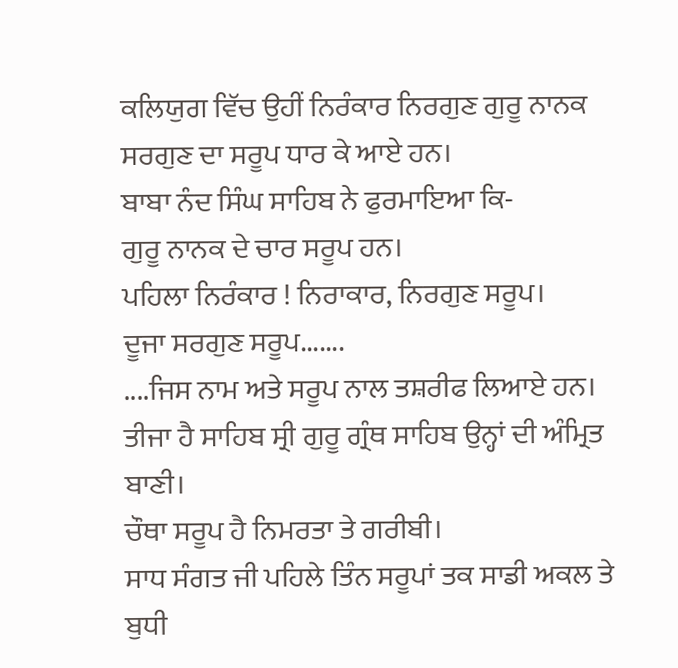ਕਲਿਯੁਗ ਵਿੱਚ ਉਹੀਂ ਨਿਰੰਕਾਰ ਨਿਰਗੁਣ ਗੁਰੂ ਨਾਨਕ ਸਰਗੁਣ ਦਾ ਸਰੂਪ ਧਾਰ ਕੇ ਆਏ ਹਨ।
ਬਾਬਾ ਨੰਦ ਸਿੰਘ ਸਾਹਿਬ ਨੇ ਫੁਰਮਾਇਆ ਕਿ-
ਗੁਰੂ ਨਾਨਕ ਦੇ ਚਾਰ ਸਰੂਪ ਹਨ।
ਪਹਿਲਾ ਨਿਰੰਕਾਰ ! ਨਿਰਾਕਾਰ, ਨਿਰਗੁਣ ਸਰੂਪ।
ਦੂਜਾ ਸਰਗੁਣ ਸਰੂਪ.......
....ਜਿਸ ਨਾਮ ਅਤੇ ਸਰੂਪ ਨਾਲ ਤਸ਼ਰੀਫ ਲਿਆਏ ਹਨ।
ਤੀਜਾ ਹੈ ਸਾਹਿਬ ਸ੍ਰੀ ਗੁਰੂ ਗ੍ਰੰਥ ਸਾਹਿਬ ਉਨ੍ਹਾਂ ਦੀ ਅੰਮ੍ਰਿਤ ਬਾਣੀ।
ਚੌਥਾ ਸਰੂਪ ਹੈ ਨਿਮਰਤਾ ਤੇ ਗਰੀਬੀ।
ਸਾਧ ਸੰਗਤ ਜੀ ਪਹਿਲੇ ਤਿੰਨ ਸਰੂਪਾਂ ਤਕ ਸਾਡੀ ਅਕਲ ਤੇ ਬੁਧੀ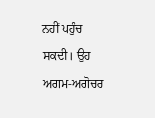ਨਹੀਂ ਪਹੁੰਚ ਸਕਦੀ। ਉਹ ਅਗਮ-ਅਗੋਚਰ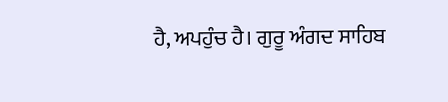ਹੈ, ਅਪਹੁੰਚ ਹੈ। ਗੁਰੂ ਅੰਗਦ ਸਾਹਿਬ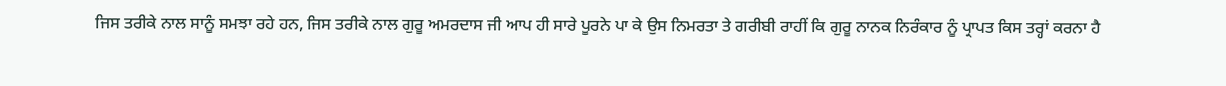ਜਿਸ ਤਰੀਕੇ ਨਾਲ ਸਾਨੂੰ ਸਮਝਾ ਰਹੇ ਹਨ, ਜਿਸ ਤਰੀਕੇ ਨਾਲ ਗੁਰੂ ਅਮਰਦਾਸ ਜੀ ਆਪ ਹੀ ਸਾਰੇ ਪੂਰਨੇ ਪਾ ਕੇ ਉਸ ਨਿਮਰਤਾ ਤੇ ਗਰੀਬੀ ਰਾਹੀਂ ਕਿ ਗੁਰੂ ਨਾਨਕ ਨਿਰੰਕਾਰ ਨੂੰ ਪ੍ਰਾਪਤ ਕਿਸ ਤਰ੍ਹਾਂ ਕਰਨਾ ਹੈ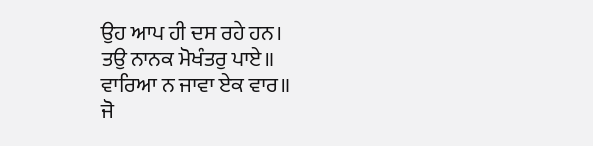ਉਹ ਆਪ ਹੀ ਦਸ ਰਹੇ ਹਨ।
ਤਉ ਨਾਨਕ ਮੋਖੰਤਰੁ ਪਾਏ॥
ਵਾਰਿਆ ਨ ਜਾਵਾ ਏਕ ਵਾਰ॥
ਜੋ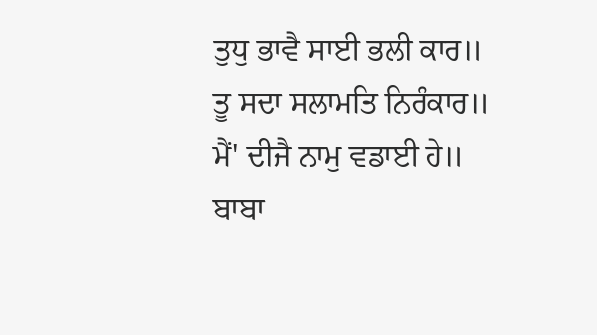ਤੁਧੁ ਭਾਵੈ ਸਾਈ ਭਲੀ ਕਾਰ॥
ਤੂ ਸਦਾ ਸਲਾਮਤਿ ਨਿਰੰਕਾਰ॥
ਮੈਂ' ਦੀਜੈ ਨਾਮੁ ਵਡਾਈ ਹੇ॥
ਬਾਬਾ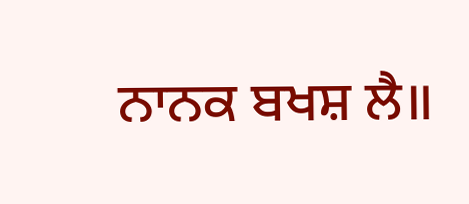ਨਾਨਕ ਬਖਸ਼ ਲੈ॥